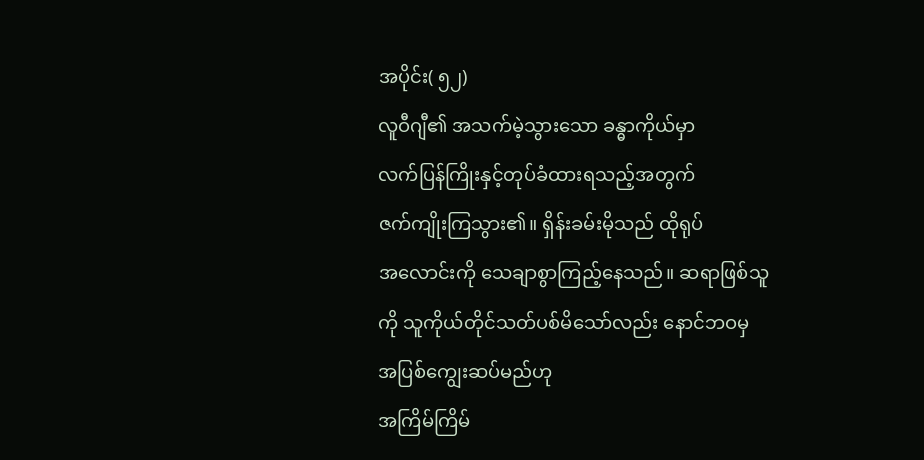အပိုင်း( ၅၂)
လူဝီဂျီ၏ အသက်မဲ့သွားသော ခန္ဓာကိုယ်မှာ
လက်ပြန်ကြိုးနှင့်တုပ်ခံထားရသည့်အတွက်
ဇက်ကျိုးကြသွား၏။ ရှိန်းခမ်းမိုသည် ထိုရုပ်
အလောင်းကို သေချာစွာကြည့်နေသည်။ ဆရာဖြစ်သူကို သူကိုယ်တိုင်သတ်ပစ်မိသော်လည်း နောင်ဘဝမှ အပြစ်ကျွေးဆပ်မည်ဟု
အကြိမ်ကြိမ်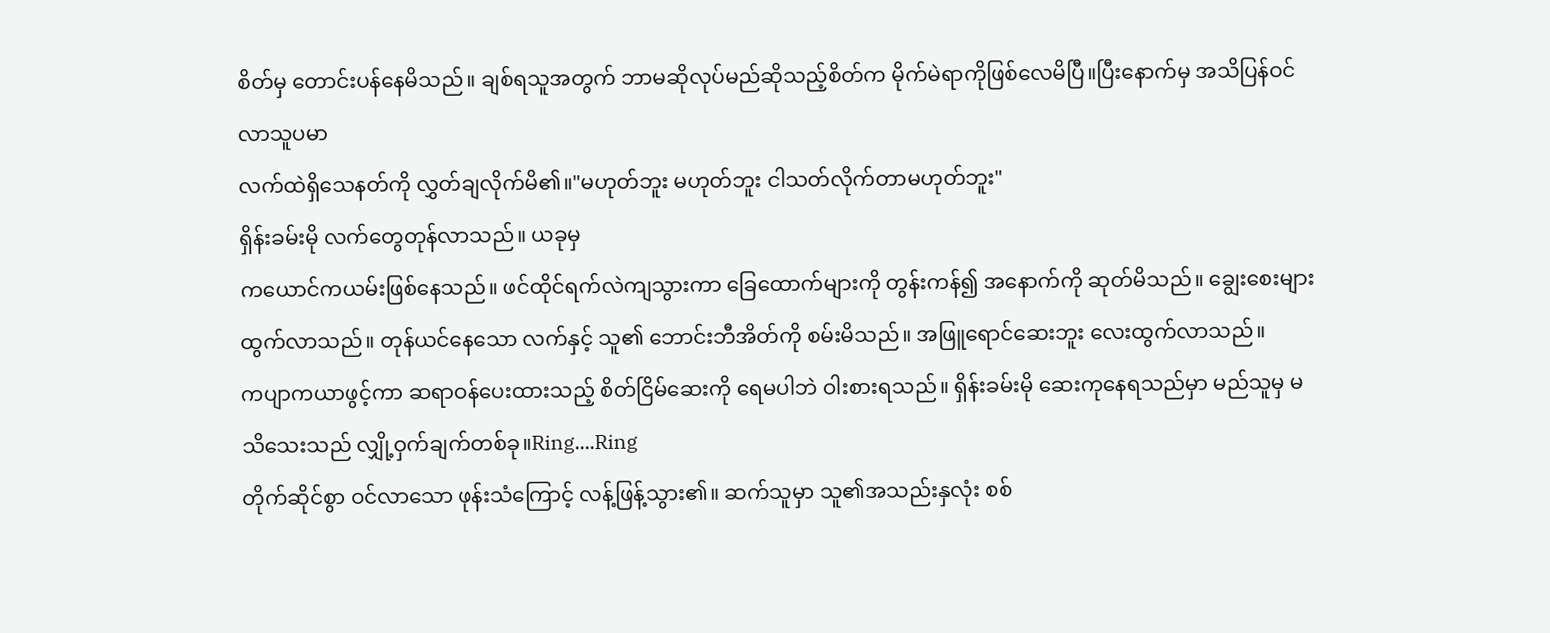စိတ်မှ တောင်းပန်နေမိသည်။ ချစ်ရသူအတွက် ဘာမဆိုလုပ်မည်ဆိုသည့်စိတ်က မိုက်မဲရာကိုဖြစ်လေမိပြီ။ပြီးနောက်မှ အသိပြန်ဝင်လာသူပမာ
လက်ထဲရှိသေနတ်ကို လွှတ်ချလိုက်မိ၏။"မဟုတ်ဘူး မဟုတ်ဘူး ငါသတ်လိုက်တာမဟုတ်ဘူး"
ရှိန်းခမ်းမို လက်တွေတုန်လာသည်။ ယခုမှ
ကယောင်ကယမ်းဖြစ်နေသည်။ ဖင်ထိုင်ရက်လဲကျသွားကာ ခြေထောက်များကို တွန်းကန်၍ အနောက်ကို ဆုတ်မိသည်။ ချွေးစေးများထွက်လာသည်။ တုန်ယင်နေသော လက်နှင့် သူ၏ ဘောင်းဘီအိတ်ကို စမ်းမိသည်။ အဖြူရောင်ဆေးဘူး လေးထွက်လာသည်။
ကပျာကယာဖွင့်ကာ ဆရာဝန်ပေးထားသည့် စိတ်ငြိမ်ဆေးကို ရေမပါဘဲ ဝါးစားရသည်။ ရှိန်းခမ်းမို ဆေးကုနေရသည်မှာ မည်သူမှ မသိသေးသည် လျှို့ဝှက်ချက်တစ်ခု။Ring....Ring
တိုက်ဆိုင်စွာ ဝင်လာသော ဖုန်းသံကြောင့် လန့်ဖြန့်သွား၏။ ဆက်သူမှာ သူ၏အသည်းနှလုံး စစ်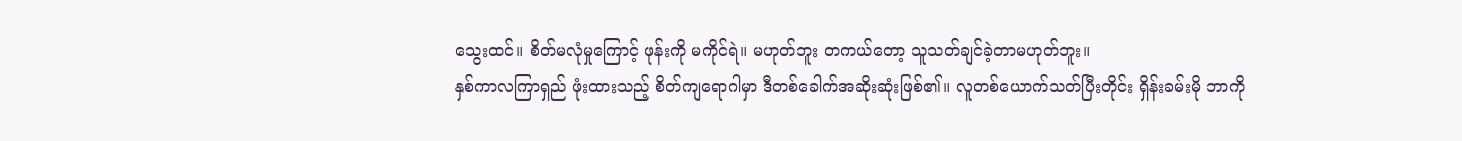သွေးထင်။ စိတ်မလုံမှုကြောင့် ဖုန်းကို မကိုင်ရဲ။ မဟုတ်ဘူး တကယ်တော့ သူသတ်ချင်ခဲ့တာမဟုတ်ဘူး။
နှစ်ကာလကြာရှည် ဖုံးထားသည့် စိတ်ကျရောဂါမှာ ဒီတစ်ခေါက်အဆိုးဆုံးဖြစ်၏။ လူတစ်ယောက်သတ်ပြီးတိုင်း ရှိန်းခမ်းမို ဘာကို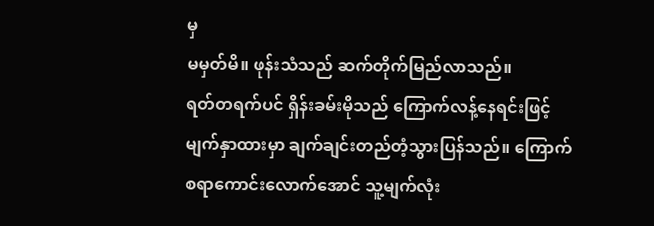မှ
မမှတ်မိ။ ဖုန်းသံသည် ဆက်တိုက်မြည်လာသည်။
ရတ်တရက်ပင် ရှိန်းခမ်းမိုသည် ကြောက်လန့်နေရင်းဖြင့် မျက်နှာထားမှာ ချက်ချင်းတည်တံ့သွားပြန်သည်။ ကြောက်စရာကောင်းလောက်အောင် သူ့မျက်လုံး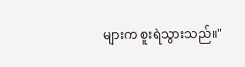များက စူးရဲသွားသည်။"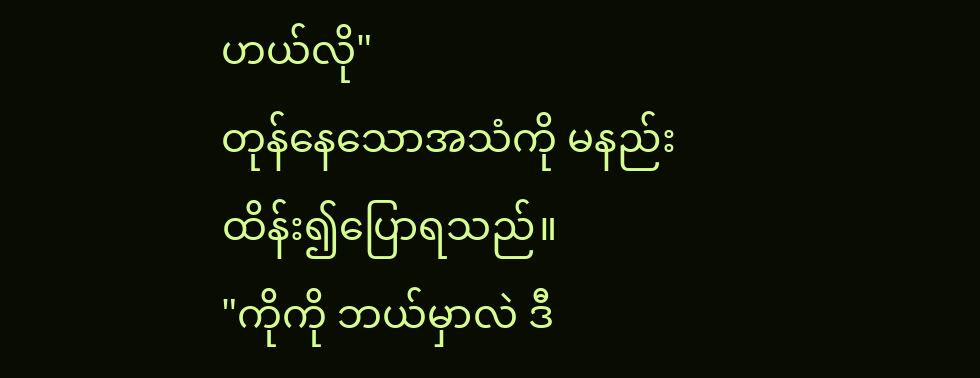ဟယ်လို"
တုန်နေသောအသံကို မနည်းထိန်း၍ပြောရသည်။
"ကိုကို ဘယ်မှာလဲ ဒီ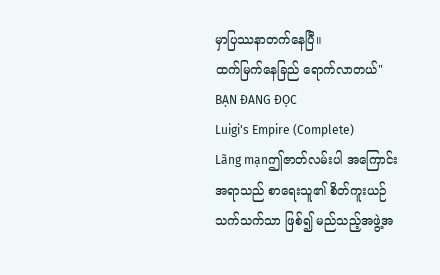မှာပြဿနာတက်နေပြီ။
ထက်မြက်နေခြည် ရောက်လာတယ်"
BẠN ĐANG ĐỌC
Luigi's Empire (Complete)
Lãng mạnဤဇာတ်လမ်းပါ အကြောင်းအရာသည် စာရေးသူ၏ စိတ်ကူးယဉ် သက်သက်သာ ဖြစ်၍ မည်သည့်အဖွဲ့အ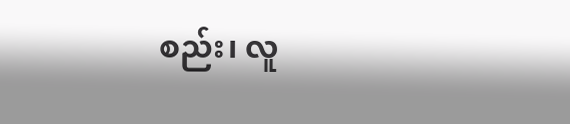စည်း၊ လူ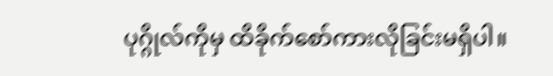ပုဂ္ဂိုလ်ကိုမှ ထိခိုက်စော်ကားလိုခြင်းမရှိပါ။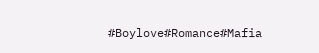#Boylove#Romance#Mafia